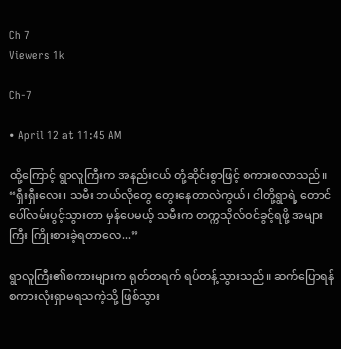Ch 7
Viewers 1k

Ch-7

• April 12 at 11:45 AM

ထို့ကြောင့် ရွာလူကြီးက အနည်းငယ် တုံ့ဆိုင်းစွာဖြင့် စကားစလာသည်။ “ရှီးရှီးလေး၊ သမီး ဘယ်လိုတွေ တွေးနေတာလဲကွယ်၊ ငါတို့ရွာရဲ့ တောင်ပေါ်လမ်းပွင့်သွားတာ မှန်ပေမယ့် သမီးက တက္ကသိုလ်ဝင်ခွင့်ရဖို့ အများကြီး ကြိုးစားခဲ့ရတာလေ...”

ရွာလူကြီး၏စကားများက ရုတ်တရက် ရပ်တန့်သွားသည်။ ဆက်ပြောရန် စကားလုံးရှာမရသကဲ့သို့ ဖြစ်သွား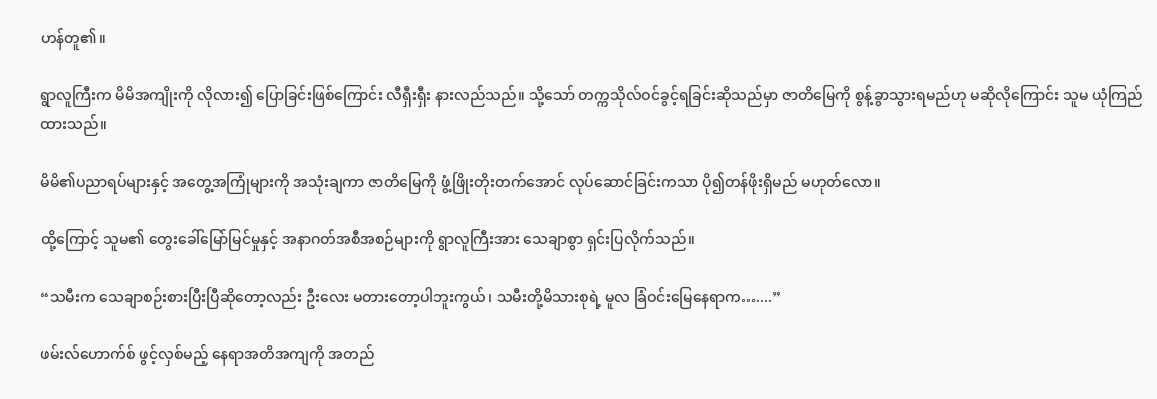ဟန်တူ၏။

ရွာလူကြီးက မိမိအကျိုးကို လိုလား၍ ပြောခြင်းဖြစ်ကြောင်း လီရှီးရှီး နားလည်သည်။ သို့သော် တက္ကသိုလ်ဝင်ခွင့်ရခြင်းဆိုသည်မှာ ဇာတိမြေကို စွန့်ခွာသွားရမည်ဟု မဆိုလိုကြောင်း သူမ ယုံကြည်ထားသည်။

မိမိ၏ပညာရပ်များနှင့် အတွေ့အကြုံများကို အသုံးချကာ ဇာတိမြေကို ဖွံ့ဖြိုးတိုးတက်အောင် လုပ်ဆောင်ခြင်းကသာ ပို၍တန်ဖိုးရှိမည် မဟုတ်လော။

ထို့ကြောင့် သူမ၏ တွေးခေါ်မြော်မြင်မှုနှင့် အနာဂတ်အစီအစဉ်များကို ရွာလူကြီးအား သေချာစွာ ရှင်းပြလိုက်သည်။

“သမီးက သေချာစဉ်းစားပြီးပြီဆိုတော့လည်း ဦးလေး မတားတော့ပါဘူးကွယ်၊ သမီးတို့မိသားစုရဲ့ မူလ ခြံဝင်းမြေနေရာက…....”

ဖမ်းလ်‌ဟောက်စ် ဖွင့်လှစ်မည့် နေရာအတိအကျကို အတည်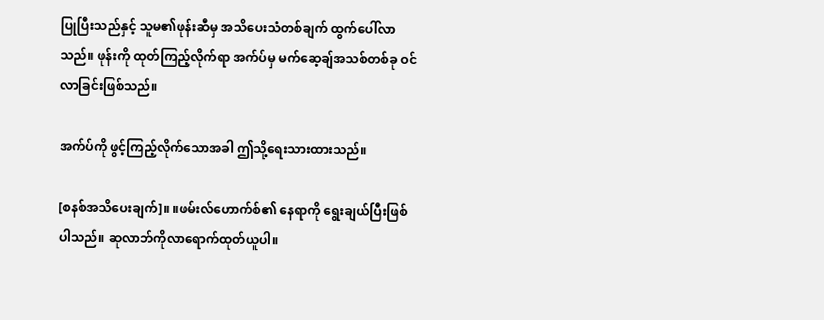ပြုပြီးသည်နှင့် သူမ၏ဖုန်းဆီမှ အသိပေးသံတစ်ချက် ထွက်ပေါ်လာသည်။ ဖုန်းကို ထုတ်ကြည့်လိုက်ရာ အက်ပ်မှ မက်ဆေ့ချ်အသစ်တစ်ခု ဝင်လာခြင်းဖြစ်သည်။

အက်ပ်ကို ဖွင့်ကြည့်လိုက်သောအခါ ဤသို့ရေးသားထားသည်။

[စနစ်အသိပေးချက်]။ ။ဖမ်းလ်‌ဟောက်စ်၏ နေရာကို ရွေးချယ်ပြီးဖြစ်ပါသည်။ ဆုလာဘ်ကိုလာရောက်ထုတ်ယူပါ။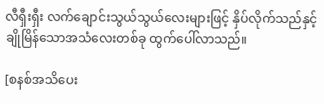လီရှီးရှီး လက်ချောင်းသွယ်သွယ်လေးများဖြင့် နှိပ်လိုက်သည်နှင့် ချိုမြိန်သောအသံလေးတစ်ခု ထွက်ပေါ်လာသည်။

[စနစ်အသိပေး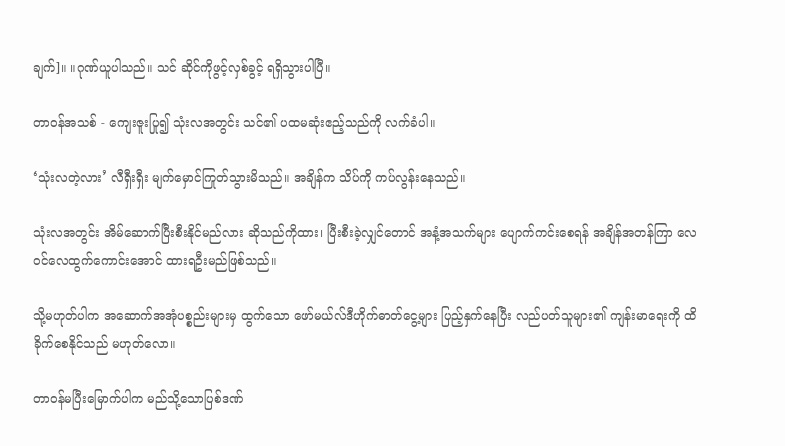ချက်]။ ။ဂုဏ်ယူပါသည်။ သင် ဆိုင်ကိုဖွင့်လှစ်ခွင့် ရရှိသွားပါပြီ။

တာဝန်အသစ် - ကျေးဇူးပြု၍ သုံးလအတွင်း သင်၏ ပထမဆုံးဧည့်သည်ကို လက်ခံပါ။

‘သုံးလတဲ့လား’ လီရှီးရှီး မျက်မှောင်ကြုတ်သွားမိသည်။ အချိန်က သိပ်ကို ကပ်လွန်းနေသည်။

သုံးလအတွင်း အိမ်ဆောက်ပြီးစီးနိုင်မည်လား ဆိုသည်ကိုထား၊ ပြီးစီးခဲ့လျှင်တောင် အနံ့အသက်များ ပျောက်ကင်းစေရန် အချိန်အတန်ကြာ လေဝင်လေထွက်ကောင်းအောင် ထားရဦးမည်ဖြစ်သည်။

သို့မဟုတ်ပါက အဆောက်အအုံပစ္စည်းများမှ ထွက်သော ဖော်မယ်လ်ဒီဟိုက်ဓာတ်ငွေ့များ ပြည့်နှက်နေပြီး လည်ပတ်သူများ၏ ကျန်းမာရေးကို ထိခိုက်စေနိုင်သည် မဟုတ်လော။

တာဝန်မပြီးမြောက်ပါက မည်သို့သောပြစ်ဒဏ်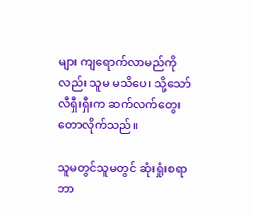များ ကျရောက်လာမည်ကိုလည်း သူမ မသိပေ၊ သို့သော် လီရှီးရှီးက ဆက်လက်တွေးတောလိုက်သည်။

သူမတွင်သူမတွင် ဆုံးရှုံးစရာ ဘာ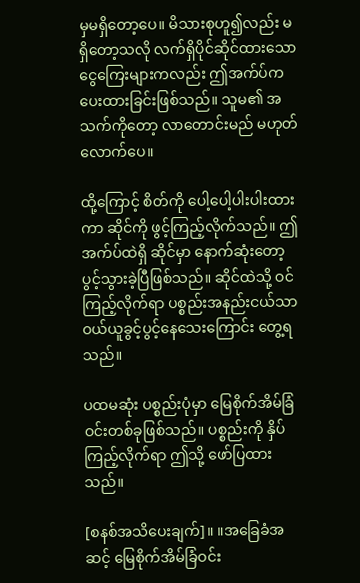မှမရှိတော့ပေ။ မိသားစုဟူ၍လည်း မရှိတော့သလို လက်ရှိပိုင်ဆိုင်ထားသော ငွေကြေးများကလည်း ဤအက်ပ်က ပေးထားခြင်းဖြစ်သည်။ သူမ၏ အသက်ကိုတော့ လာတောင်းမည် မဟုတ်လောက်ပေ။

ထို့ကြောင့် စိတ်ကို ပေါ့ပေါ့ပါးပါးထားကာ ဆိုင်ကို ဖွင့်ကြည့်လိုက်သည်။ ဤအက်ပ်ထဲရှိ ဆိုင်မှာ နောက်ဆုံးတော့ ပွင့်သွားခဲ့ပြီဖြစ်သည်။ ဆိုင်ထဲသို့ ဝင်ကြည့်လိုက်ရာ ပစ္စည်းအနည်းငယ်သာ ဝယ်ယူခွင့်ပွင့်နေသေးကြောင်း တွေ့ရသည်။

ပထမဆုံး ပစ္စည်းပုံမှာ မြေစိုက်အိမ်ခြံဝင်းတစ်ခုဖြစ်သည်။ ပစ္စည်းကို နှိပ်ကြည့်လိုက်ရာ ဤသို့ ဖော်ပြထားသည်။

[စနစ်အသိပေးချက်]။ ။အခြေခံအဆင့် မြေစိုက်အိမ်ခြံဝင်း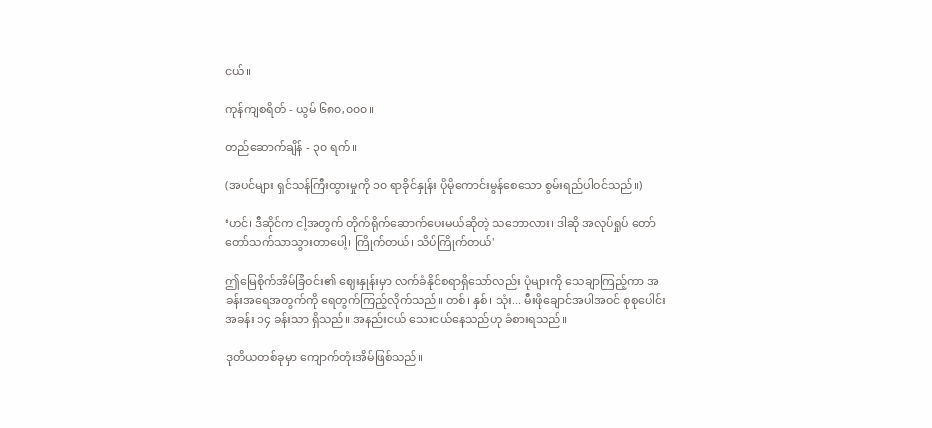ငယ်။

ကုန်ကျစရိတ် - ယွမ် ၆၈၀,၀၀၀။

တည်ဆောက်ချိန် - ၃၀ ရက်။

(အပင်များ ရှင်သန်ကြီးထွားမှုကို ၁၀ ရာခိုင်နှုန်း ပိုမိုကောင်းမွန်စေသော စွမ်းရည်ပါဝင်သည်။)

‘ဟင်၊ ဒီဆိုင်က ငါ့အတွက် တိုက်ရိုက်ဆောက်ပေးမယ်ဆိုတဲ့ သဘောလား၊ ဒါဆို အလုပ်ရှုပ် တော်တော်သက်သာသွားတာပေါ့၊ ကြိုက်တယ်၊ သိပ်ကြိုက်တယ်'

ဤမြေစိုက်အိမ်ခြံဝင်း၏ ဈေးနှုန်းမှာ လက်ခံနိုင်စရာရှိသော်လည်း ပုံများကို သေချာကြည့်ကာ အခန်းအရေအတွက်ကို ရေတွက်ကြည့်လိုက်သည်။ တစ်၊ နှစ်၊ သုံး... မီးဖိုချောင်အပါအဝင် စုစုပေါင်း အခန်း ၁၄ ခန်းသာ ရှိသည်။ အနည်းငယ် သေးငယ်နေသည်ဟု ခံစားရသည်။

ဒုတိယတစ်ခုမှာ ကျောက်တုံးအိမ်ဖြစ်သည်။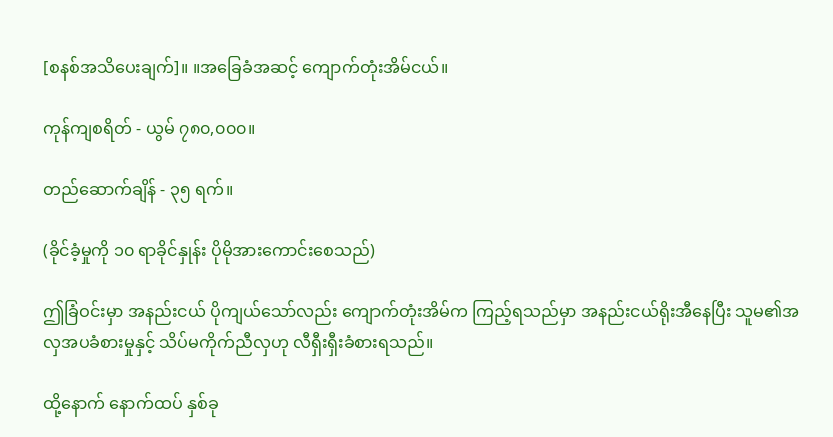[စနစ်အသိပေးချက်]။ ။အခြေခံအဆင့် ကျောက်တုံးအိမ်ငယ်။

ကုန်ကျစရိတ် - ယွမ် ၇၈၀,၀၀၀။

တည်ဆောက်ချိန် - ၃၅ ရက်။

(ခိုင်ခံ့မှုကို ၁၀ ရာခိုင်နှုန်း ပိုမိုအားကောင်းစေသည်)

ဤခြံဝင်းမှာ အနည်းငယ် ပိုကျယ်သော်လည်း ကျောက်တုံးအိမ်က ကြည့်ရသည်မှာ အနည်းငယ်ရိုးအီနေပြီး သူမ၏အလှအပခံစားမှုနှင့် သိပ်မကိုက်ညီလှဟု လီရှီးရှီးခံစားရသည်။

ထို့နောက် နောက်ထပ် နှစ်ခု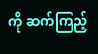ကို ဆက်ကြည့်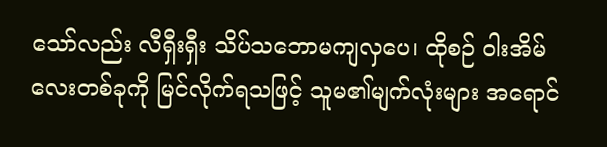သော်လည်း လီရှီးရှီး သိပ်သဘောမကျလှပေ၊ ထိုစဉ် ဝါးအိမ်လေးတစ်ခုကို မြင်လိုက်ရသဖြင့် သူမ၏မျက်လုံးများ အရောင်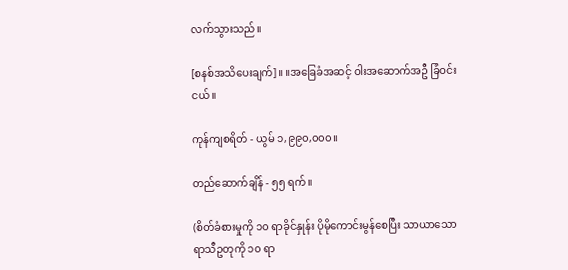လက်သွားသည်။

[စနစ်အသိပေးချက်]။ ။အခြေခံအဆင့် ဝါးအဆောက်အဦ ခြံဝင်းငယ်။

ကုန်ကျစရိတ် - ယွမ် ၁,၉၉၀,၀၀၀။

တည်ဆောက်ချိန် - ၅၅ ရက်။

(စိတ်ခံစားမှုကို ၁၀ ရာခိုင်နှုန်း ပိုမိုကောင်းမွန်စေပြီး သာယာသော ရာသီဥတုကို ၁၀ ရာ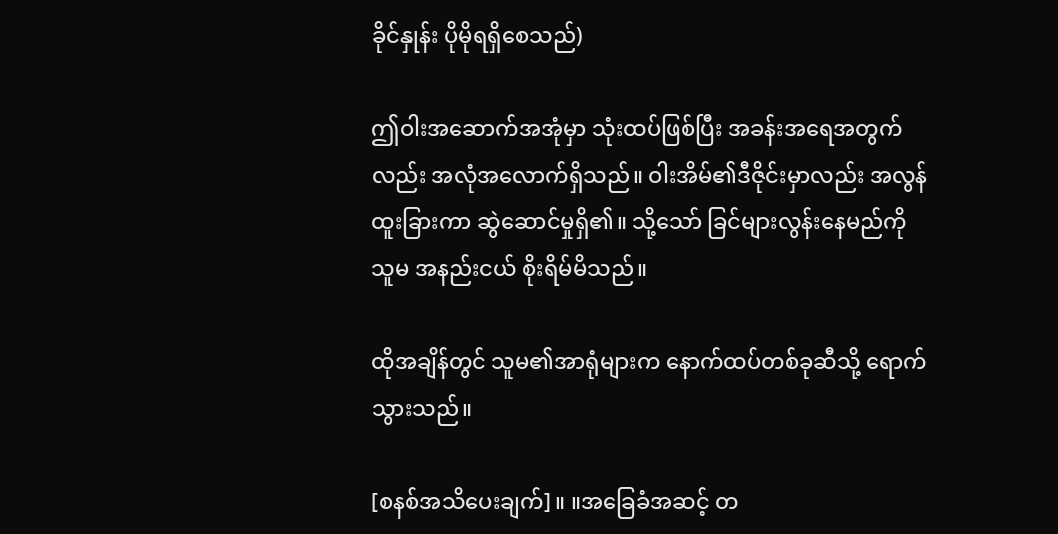ခိုင်နှုန်း ပိုမိုရရှိစေသည်)

ဤဝါးအဆောက်အအုံမှာ သုံးထပ်ဖြစ်ပြီး အခန်းအရေအတွက်လည်း အလုံအလောက်ရှိသည်။ ဝါးအိမ်၏ဒီဇိုင်းမှာလည်း အလွန်ထူးခြားကာ ဆွဲဆောင်မှုရှိ၏။ သို့သော် ခြင်များလွန်းနေမည်ကို သူမ အနည်းငယ် စိုးရိမ်မိသည်။

ထိုအချိန်တွင် သူမ၏အာရုံများက နောက်ထပ်တစ်ခုဆီသို့ ရောက်သွားသည်။

[စနစ်အသိပေးချက်]။ ။အခြေခံအဆင့် တ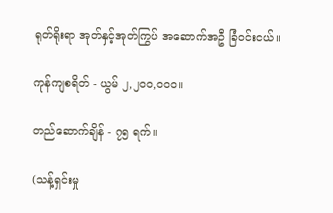ရုတ်ရိုးရာ အုတ်နှင့်အုတ်ကြွပ် အဆောက်အဦ ခြံဝင်းငယ်။

ကုန်ကျစရိတ် - ယွမ် ၂,၂၀၀,၀၀၀။

တည်ဆောက်ချိန် - ၇၅ ရက်။

(သန့်ရှင်းမှု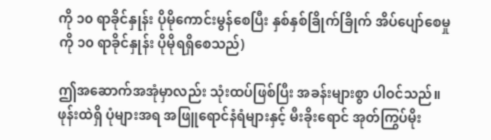ကို ၁၀ ရာခိုင်နှုန်း ပိုမိုကောင်းမွန်စေပြီး နှစ်နှစ်ခြိုက်ခြိုက် အိပ်ပျော်စေမှုကို ၁၀ ရာခိုင်နှုန်း ပိုမိုရရှိစေသည်)

ဤအဆောက်အအုံမှာလည်း သုံးထပ်ဖြစ်ပြီး အခန်းများစွာ ပါဝင်သည်။ ဖုန်းထဲရှိ ပုံများအရ အဖြူရောင်နံရံများနှင့် မီးခိုးရောင် အုတ်ကြွပ်မိုး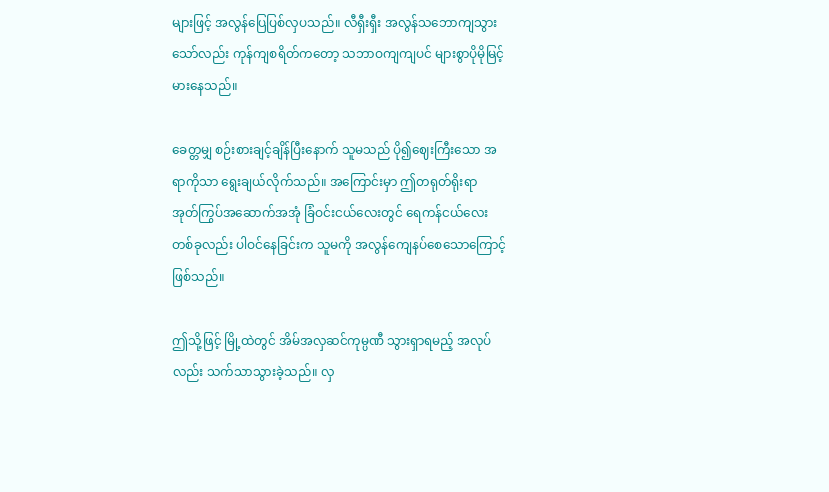များဖြင့် အလွန်ပြေပြစ်လှပသည်။ လီရှီးရှီး အလွန်သဘောကျသွားသော်လည်း ကုန်ကျစရိတ်ကတော့ သဘာဝကျကျပင် များစွာပိုမိုမြင့်မားနေသည်။

ခေတ္တမျှ စဉ်းစားချင့်ချိန်ပြီးနောက် သူမသည် ပို၍ဈေးကြီးသော အရာကိုသာ ရွေးချယ်လိုက်သည်။ အကြောင်းမှာ ဤတရုတ်ရိုးရာ အုတ်ကြွပ်အဆောက်အအုံ ခြံဝင်းငယ်လေးတွင် ရေကန်ငယ်လေးတစ်ခုလည်း ပါဝင်နေခြင်းက သူမကို အလွန်ကျေနပ်စေသောကြောင့်ဖြစ်သည်။

ဤသို့ဖြင့် မြို့ထဲတွင် အိမ်အလှဆင်ကုမ္ပဏီ သွားရှာရမည့် အလုပ်လည်း သက်သာသွားခဲ့သည်။ လှ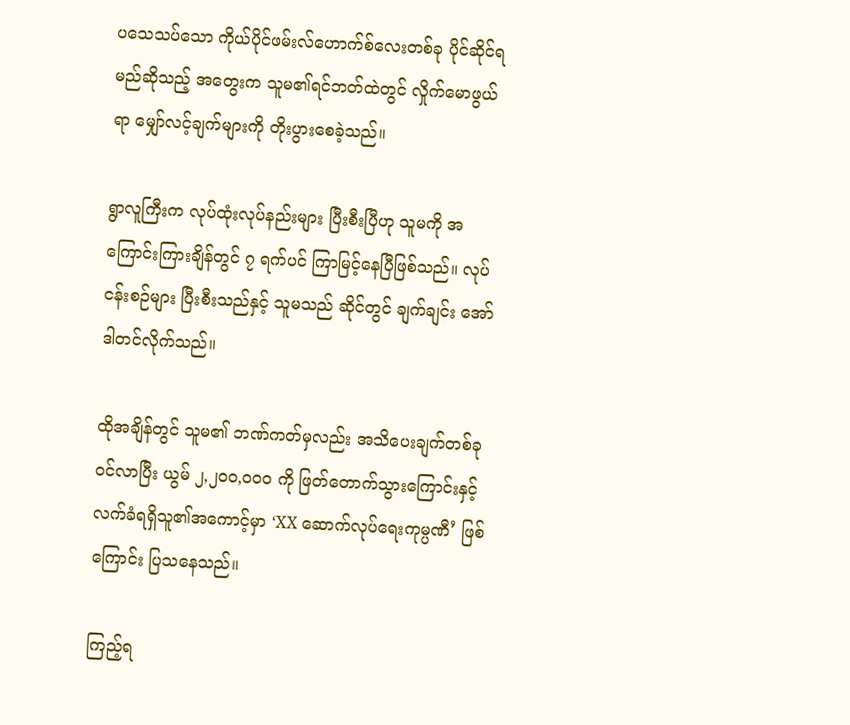ပသေသပ်သော ကိုယ်ပိုင်ဖမ်းလ်‌ဟောက်စ်လေးတစ်ခု ပိုင်ဆိုင်ရမည်ဆိုသည့် အတွေးက သူမ၏ရင်ဘတ်ထဲတွင် လှိုက်မောဖွယ်ရာ မျှော်လင့်ချက်များကို တိုးပွားစေခဲ့သည်။

ရွာလူကြီးက လုပ်ထုံးလုပ်နည်းများ ပြီးစီးပြီဟု သူမကို အကြောင်းကြားချိန်တွင် ၇ ရက်ပင် ကြာမြင့်နေပြီဖြစ်သည်။ လုပ်ငန်းစဉ်များ ပြီးစီးသည်နှင့် သူမသည် ဆိုင်တွင် ချက်ချင်း အော်ဒါတင်လိုက်သည်။

ထိုအချိန်တွင် သူမ၏ ဘဏ်ကတ်မှလည်း အသိပေးချက်တစ်ခု ဝင်လာပြီး ယွမ် ၂,၂၀၀,၀၀၀ ကို ဖြတ်တောက်သွားကြောင်းနှင့် လက်ခံရရှိသူ၏အကောင့်မှာ ‘XX ဆောက်လုပ်ရေးကုမ္ပဏီ’ ဖြစ်ကြောင်း ပြသနေသည်။

ကြည့်ရ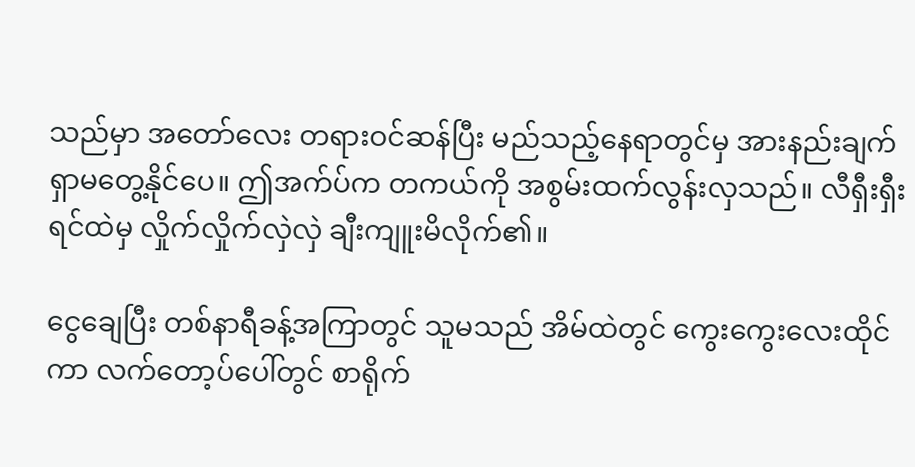သည်မှာ အတော်လေး တရားဝင်ဆန်ပြီး မည်သည့်နေရာတွင်မှ အားနည်းချက် ရှာမတွေ့နိုင်ပေ။ ဤအက်ပ်က တကယ်ကို အစွမ်းထက်လွန်းလှသည်။ လီရှီးရှီး ရင်ထဲမှ လှိုက်လှိုက်လှဲလှဲ ချီးကျူးမိလိုက်၏။

ငွေချေပြီး တစ်နာရီခန့်အကြာတွင် သူမသည် အိမ်ထဲတွင် ကွေးကွေးလေးထိုင်ကာ လက်တော့ပ်ပေါ်တွင် စာရိုက်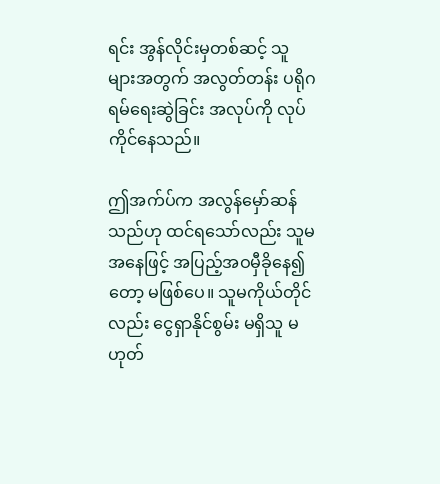ရင်း အွန်လိုင်းမှတစ်ဆင့် သူများအတွက် အလွတ်တန်း ပရိုဂရမ်ရေးဆွဲခြင်း အလုပ်ကို လုပ်ကိုင်နေသည်။

ဤအက်ပ်က အလွန်မှော်ဆန်သည်ဟု ထင်ရသော်လည်း သူမအနေဖြင့် အပြည့်အဝမှီခိုနေ၍တော့ မဖြစ်ပေ။ သူမကိုယ်တိုင်လည်း ငွေရှာနိုင်စွမ်း မရှိသူ မဟုတ်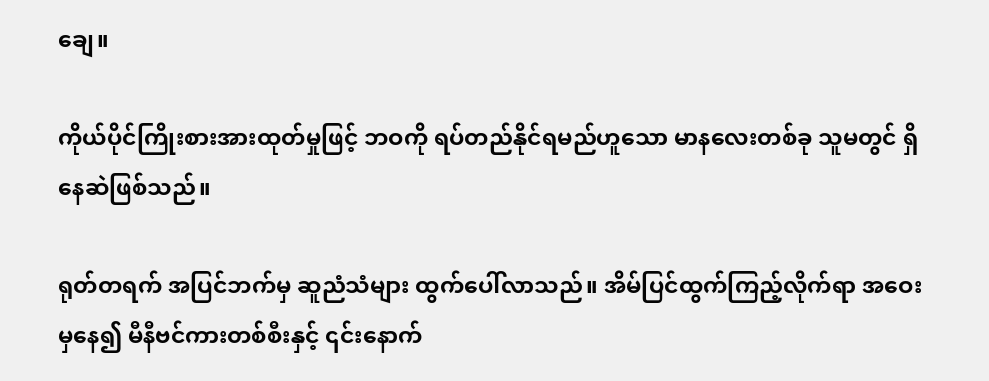ချေ။

ကိုယ်ပိုင်ကြိုးစားအားထုတ်မှုဖြင့် ဘဝကို ရပ်တည်နိုင်ရမည်ဟူသော မာနလေးတစ်ခု သူမတွင် ရှိနေဆဲဖြစ်သည်။

ရုတ်တရက် အပြင်ဘက်မှ ဆူညံသံများ ထွက်ပေါ်လာသည်။ အိမ်ပြင်ထွက်ကြည့်လိုက်ရာ အဝေးမှနေ၍ မီနီဗင်ကားတစ်စီးနှင့် ၎င်းနောက်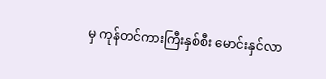မှ ကုန်တင်ကားကြီးနှစ်စီး မောင်းနှင်လာ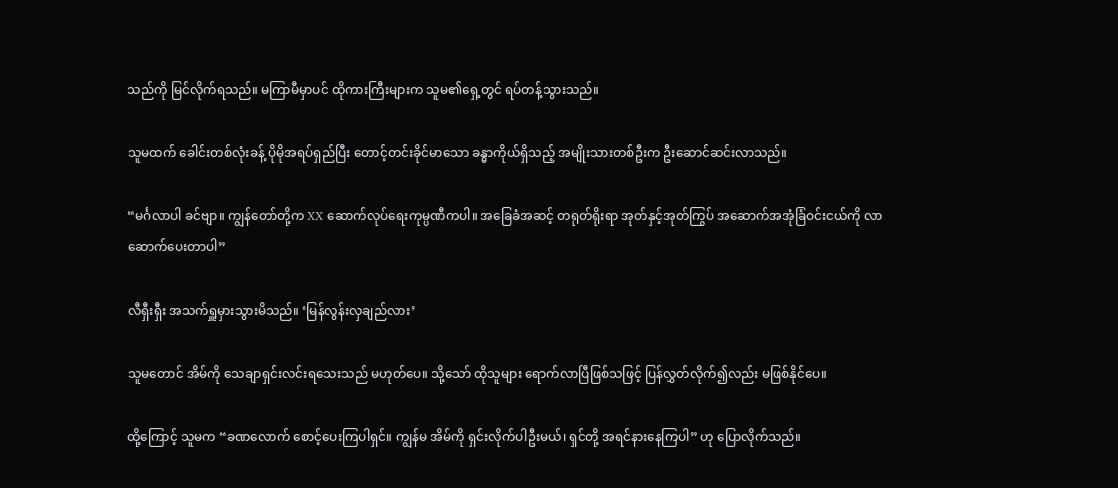သည်ကို မြင်လိုက်ရသည်။ မကြာမီမှာပင် ထိုကားကြီးများက သူမ၏ရှေ့တွင် ရပ်တန့်သွားသည်။

သူမထက် ခေါင်းတစ်လုံးခန့် ပိုမိုအရပ်ရှည်ပြီး တောင့်တင်းခိုင်မာသော ခန္ဓာကိုယ်ရှိသည့် အမျိုးသားတစ်ဦးက ဦးဆောင်ဆင်းလာသည်။

“မင်္ဂလာပါ ခင်ဗျာ။ ကျွန်တော်တို့က XX ဆောက်လုပ်ရေးကုမ္ပဏီကပါ။ အခြေခံအဆင့် တရုတ်ရိုးရာ အုတ်နှင့်အုတ်ကြွပ် အဆောက်အအုံခြံဝင်းငယ်ကို လာဆောက်ပေးတာပါ”

လီရှီးရှီး အသက်ရှူမှားသွားမိသည်။ ‘မြန်လွန်းလှချည်လား’

သူမတောင် အိမ်ကို သေချာရှင်းလင်းရသေးသည် မဟုတ်ပေ။ သို့သော် ထိုသူများ ရောက်လာပြီဖြစ်သဖြင့် ပြန်လွှတ်လိုက်၍လည်း မဖြစ်နိုင်ပေ။

ထို့ကြောင့် သူမက “ခဏလောက် စောင့်ပေးကြပါရှင်။ ကျွန်မ အိမ်ကို ရှင်းလိုက်ပါဦးမယ်၊ ရှင်တို့ အရင်နားနေကြပါ” ဟု ပြောလိုက်သည်။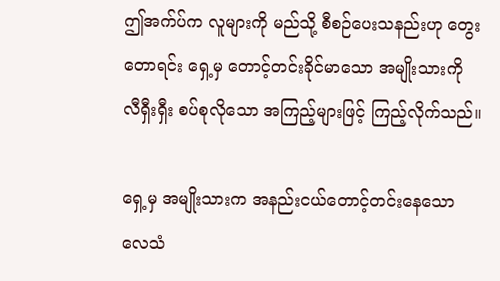ဤအက်ပ်က လူများကို မည်သို့ စီစဉ်ပေးသနည်းဟု တွေးတောရင်း ရှေ့မှ တောင့်တင်းခိုင်မာသော အမျိုးသားကို လီရှီးရှီး စပ်စုလိုသော အကြည့်များဖြင့် ကြည့်လိုက်သည်။

ရှေ့မှ အမျိုးသားက အနည်းငယ်တောင့်တင်းနေသော လေသံ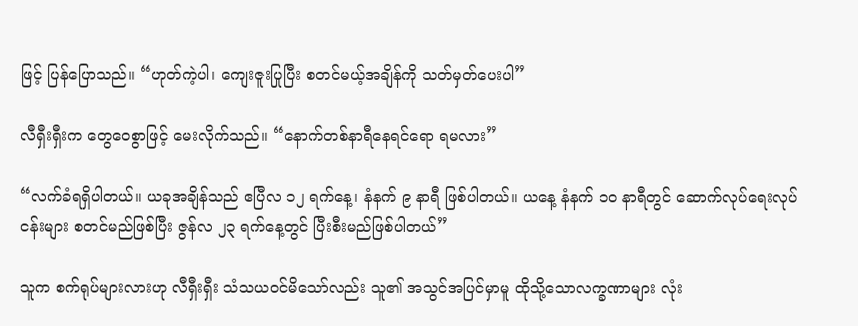ဖြင့် ပြန်ပြောသည်။ “ဟုတ်ကဲ့ပါ၊ ကျေးဇူးပြုပြီး စတင်မယ့်အချိန်ကို သတ်မှတ်ပေးပါ”

လီရှီးရှီးက တွေဝေစွာဖြင့် မေးလိုက်သည်။ “နောက်တစ်နာရီနေရင်ရော ရမလား”

“လက်ခံရရှိပါတယ်။ ယခုအချိန်သည် ဧပြီလ ၁၂ ရက်နေ့၊ နံနက် ၉ နာရီ ဖြစ်ပါတယ်။ ယနေ့ နံနက် ၁၀ နာရီတွင် ဆောက်လုပ်ရေးလုပ်ငန်းများ စတင်မည်ဖြစ်ပြီး ဇွန်လ ၂၃ ရက်နေ့တွင် ပြီးစီးမည်ဖြစ်ပါတယ်”

သူက စက်ရုပ်များလားဟု လီရှီးရှီး သံသယဝင်မိသော်လည်း သူ၏ အသွင်အပြင်မှာမူ ထိုသို့သောလက္ခဏာများ လုံး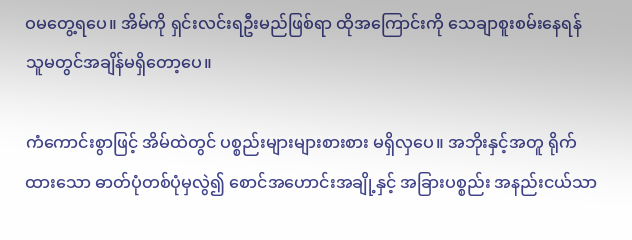ဝမတွေ့ရပေ။ အိမ်ကို ရှင်းလင်းရဦးမည်ဖြစ်ရာ ထိုအကြောင်းကို သေချာစူးစမ်းနေရန် သူမတွင်အချိန်မရှိတော့ပေ။

ကံကောင်းစွာဖြင့် အိမ်ထဲတွင် ပစ္စည်းများများစားစား မရှိလှပေ။ အဘိုးနှင့်အတူ ရိုက်ထားသော ဓာတ်ပုံတစ်ပုံမှလွဲ၍ စောင်အဟောင်းအချို့နှင့် အခြားပစ္စည်း အနည်းငယ်သာ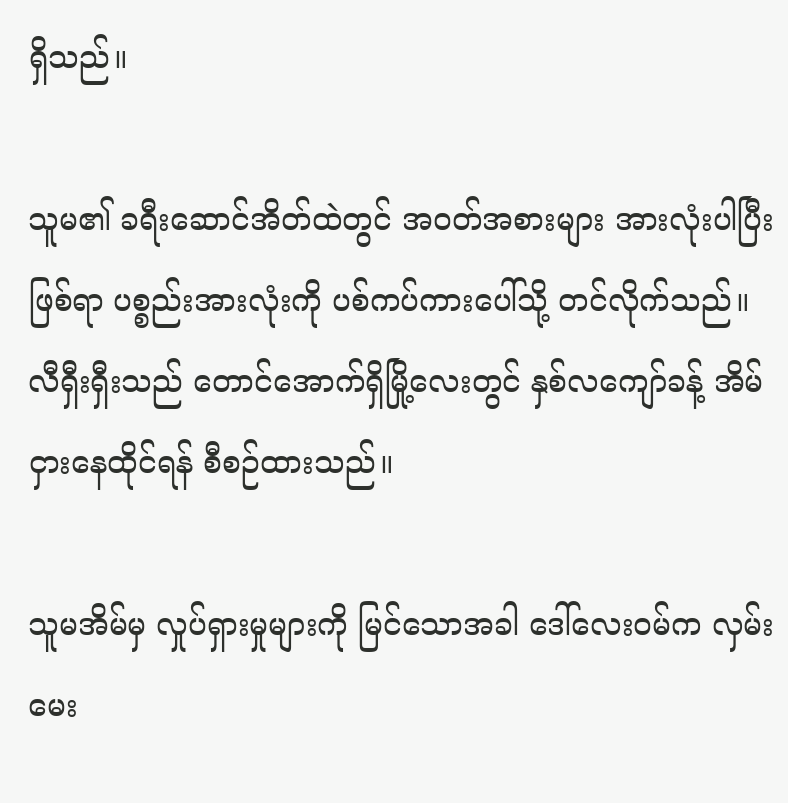ရှိသည်။

သူမ၏ ခရီးဆောင်အိတ်ထဲတွင် အဝတ်အစားများ အားလုံးပါပြီးဖြစ်ရာ ပစ္စည်းအားလုံးကို ပစ်ကပ်ကားပေါ်သို့ တင်လိုက်သည်။ လီရှီးရှီးသည် တောင်အောက်ရှိမြို့လေးတွင် နှစ်လကျော်ခန့် အိမ်ငှားနေထိုင်ရန် စီစဉ်ထားသည်။

သူမအိမ်မှ လှုပ်ရှားမှုများကို မြင်သောအခါ ဒေါ်လေးဝမ်က လှမ်းမေး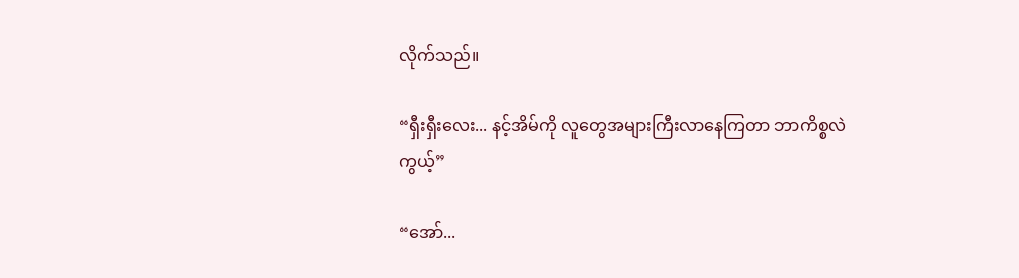လိုက်သည်။

“ရှီးရှီးလေး... နင့်အိမ်ကို လူတွေအများကြီးလာနေကြတာ ဘာကိစ္စလဲကွယ့်”

“အော်...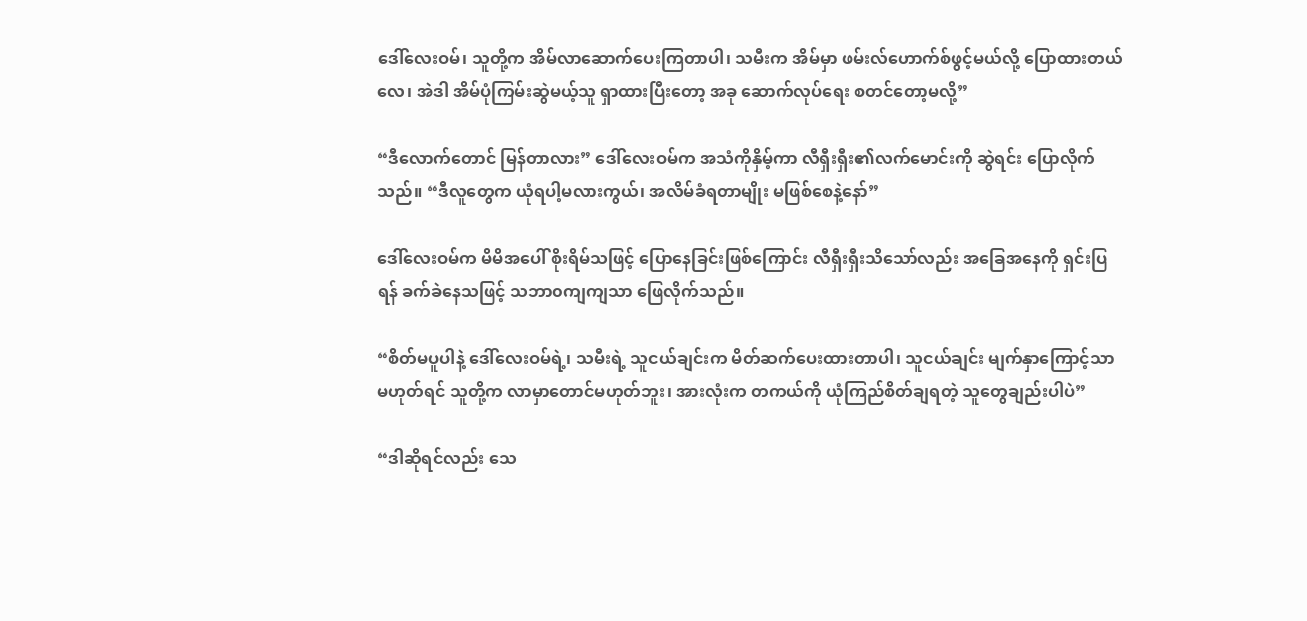ဒေါ်လေးဝမ်၊ သူတို့က အိမ်လာဆောက်ပေးကြတာပါ၊ သမီးက အိမ်မှာ ဖမ်းလ်‌ဟောက်စ်ဖွင့်မယ်လို့ ပြောထားတယ်လေ၊ အဲဒါ အိမ်ပုံကြမ်းဆွဲမယ့်သူ ရှာထားပြီးတော့ အခု ဆောက်လုပ်ရေး စတင်တော့မလို့”

“ဒီလောက်တောင် မြန်တာလား” ဒေါ်လေးဝမ်က အသံကိုနှိမ့်ကာ လီရှီးရှီး၏လက်မောင်းကို ဆွဲရင်း ပြောလိုက်သည်။ “ဒီလူတွေက ယုံရပါ့မလားကွယ်၊ အလိမ်ခံရတာမျိုး မဖြစ်စေနဲ့နော်”

ဒေါ်လေးဝမ်က မိမိအပေါ် စိုးရိမ်သဖြင့် ပြောနေခြင်းဖြစ်ကြောင်း လီရှီးရှီးသိသော်လည်း အခြေအနေကို ရှင်းပြရန် ခက်ခဲနေသဖြင့် သဘာ၀ကျကျသာ ဖြေလိုက်သည်။

“စိတ်မပူပါနဲ့ ဒေါ်လေးဝမ်ရဲ့၊ သမီးရဲ့ သူငယ်ချင်းက မိတ်ဆက်ပေးထားတာပါ၊ သူငယ်ချင်း မျက်နှာကြောင့်သာ မဟုတ်ရင် သူတို့က လာမှာတောင်မဟုတ်ဘူး၊ အားလုံးက တကယ်ကို ယုံကြည်စိတ်ချရတဲ့ သူတွေချည်းပါပဲ”

“ဒါဆိုရင်လည်း သေ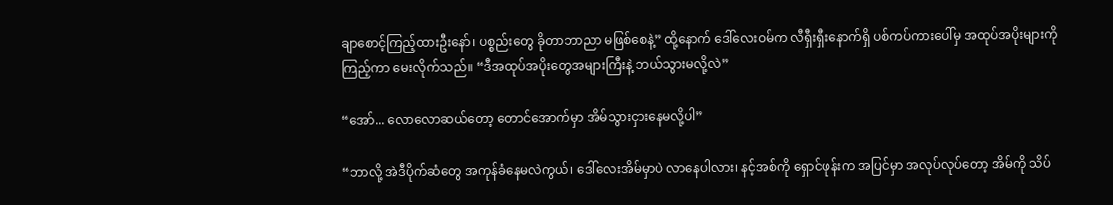ချာစောင့်ကြည့်ထားဦးနော်၊ ပစ္စည်းတွေ ခိုတာဘာညာ မဖြစ်စေနဲ့” ထို့နောက် ဒေါ်လေးဝမ်က လီရှီးရှီးနောက်ရှိ ပစ်ကပ်ကားပေါ်မှ အထုပ်အပိုးများကို ကြည့်ကာ မေးလိုက်သည်။ “ဒီအထုပ်အပိုးတွေအများကြီးနဲ့ ဘယ်သွားမလို့လဲ”

“အော်... လောလောဆယ်တော့ တောင်အောက်မှာ အိမ်သွားငှားနေမလို့ပါ”

“ဘာလို့ အဲဒီပိုက်ဆံတွေ အကုန်ခံနေမလဲကွယ်၊ ဒေါ်လေးအိမ်မှာပဲ လာနေပါလား၊ နင့်အစ်ကို ရှောင်ဖုန်းက အပြင်မှာ အလုပ်လုပ်တော့ အိမ်ကို သိပ်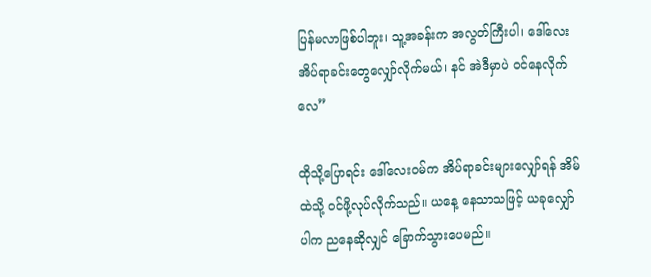ပြန်မလာဖြစ်ပါဘူး၊ သူ့အခန်းက အလွတ်ကြီးပါ၊ ဒေါ်လေး အိပ်ရာခင်းတွေလျှော်လိုက်မယ်၊ နင် အဲဒီမှာပဲ ဝင်နေလိုက်လေ”

ထိုသို့ပြောရင်း ဒေါ်လေးဝမ်က အိပ်ရာခင်းများလျှော်ရန် အိမ်ထဲသို့ ဝင်ဖို့လုပ်လိုက်သည်။ ယနေ့ နေသာသဖြင့် ယခုလျှော်ပါက ညနေဆိုလျှင် ခြောက်သွားပေမည်။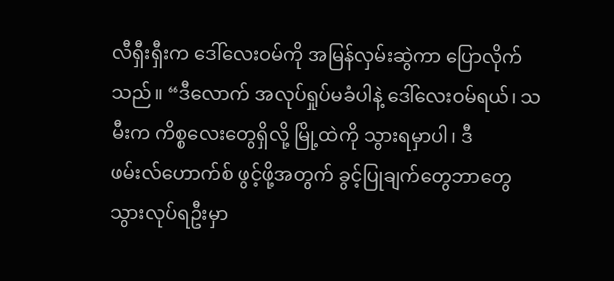လီရှီးရှီးက ဒေါ်လေးဝမ်ကို အမြန်လှမ်းဆွဲကာ ပြောလိုက်သည်။ “ဒီလောက် အလုပ်ရှုပ်မခံပါနဲ့ ဒေါ်လေးဝမ်ရယ်၊ သမီးက ကိစ္စလေးတွေရှိလို့ မြို့ထဲကို သွားရမှာပါ၊ ဒီဖမ်းလ်‌ဟောက်စ် ဖွင့်ဖို့အတွက် ခွင့်ပြုချက်တွေဘာတွေ သွားလုပ်ရဦးမှာ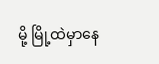မို့ မြို့ထဲမှာနေ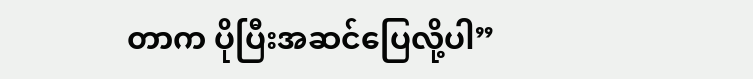တာက ပိုပြီးအဆင်ပြေလို့ပါ”